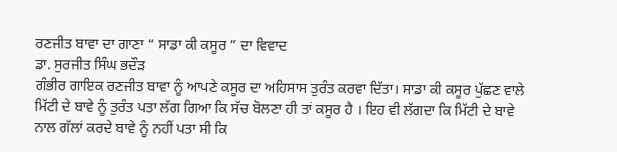ਰਣਜੀਤ ਬਾਵਾ ਦਾ ਗਾਣਾ “ ਸਾਡਾ ਕੀ ਕਸੂਰ ” ਦਾ ਵਿਵਾਦ
ਡਾ. ਸੁਰਜੀਤ ਸਿੰਘ ਭਦੌੜ
ਗੰਭੀਰ ਗਾਇਕ ਰਣਜੀਤ ਬਾਵਾ ਨੂੰ ਆਪਣੇ ਕਸੂਰ ਦਾ ਅਹਿਸਾਸ ਤੁਰੰਤ ਕਰਵਾ ਦਿੱਤਾ। ਸਾਡਾ ਕੀ ਕਸੂਰ ਪੁੱਛਣ ਵਾਲੇ ਮਿੱਟੀ ਦੇ ਬਾਵੇ ਨੂੰ ਤੁਰੰਤ ਪਤਾ ਲੱਗ ਗਿਆ ਕਿ ਸੱਚ ਬੋਲਣਾ ਹੀ ਤਾਂ ਕਸੂਰ ਹੈ । ਇਹ ਵੀ ਲੱਗਦਾ ਕਿ ਮਿੱਟੀ ਦੇ ਬਾਵੇ ਨਾਲ ਗੱਲਾਂ ਕਰਦੇ ਬਾਵੇ ਨੂੰ ਨਹੀਂ ਪਤਾ ਸੀ ਕਿ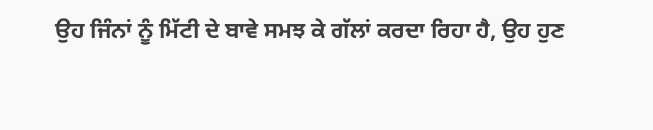ਉਹ ਜਿੰਨਾਂ ਨੂੰ ਮਿੱਟੀ ਦੇ ਬਾਵੇ ਸਮਝ ਕੇ ਗੱਲਾਂ ਕਰਦਾ ਰਿਹਾ ਹੈ, ਉਹ ਹੁਣ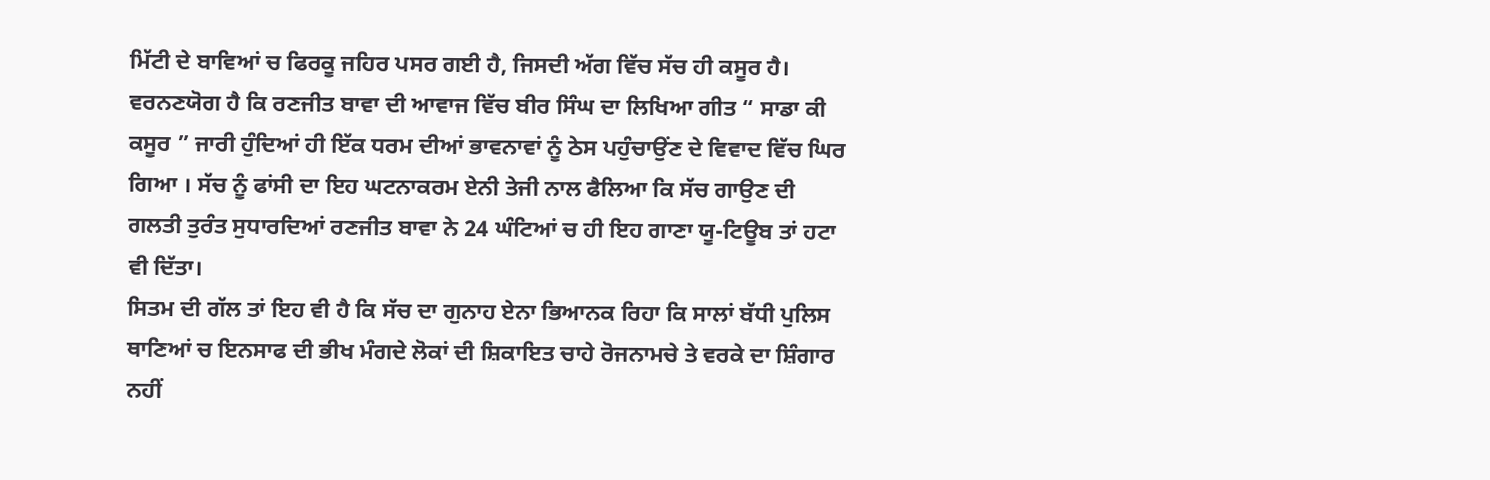ਮਿੱਟੀ ਦੇ ਬਾਵਿਆਂ ਚ ਫਿਰਕੂ ਜਹਿਰ ਪਸਰ ਗਈ ਹੈ, ਜਿਸਦੀ ਅੱਗ ਵਿੱਚ ਸੱਚ ਹੀ ਕਸੂਰ ਹੈ।
ਵਰਨਣਯੋਗ ਹੈ ਕਿ ਰਣਜੀਤ ਬਾਵਾ ਦੀ ਆਵਾਜ ਵਿੱਚ ਬੀਰ ਸਿੰਘ ਦਾ ਲਿਖਿਆ ਗੀਤ “ ਸਾਡਾ ਕੀ ਕਸੂਰ ” ਜਾਰੀ ਹੁੰਦਿਆਂ ਹੀ ਇੱਕ ਧਰਮ ਦੀਆਂ ਭਾਵਨਾਵਾਂ ਨੂੰ ਠੇਸ ਪਹੁੰਚਾਉਂਣ ਦੇ ਵਿਵਾਦ ਵਿੱਚ ਘਿਰ ਗਿਆ । ਸੱਚ ਨੂੰ ਫਾਂਸੀ ਦਾ ਇਹ ਘਟਨਾਕਰਮ ਏਨੀ ਤੇਜੀ ਨਾਲ ਫੈਲਿਆ ਕਿ ਸੱਚ ਗਾਉਣ ਦੀ ਗਲਤੀ ਤੁਰੰਤ ਸੁਧਾਰਦਿਆਂ ਰਣਜੀਤ ਬਾਵਾ ਨੇ 24 ਘੰਟਿਆਂ ਚ ਹੀ ਇਹ ਗਾਣਾ ਯੂ-ਟਿਊਬ ਤਾਂ ਹਟਾ ਵੀ ਦਿੱਤਾ।
ਸਿਤਮ ਦੀ ਗੱਲ ਤਾਂ ਇਹ ਵੀ ਹੈ ਕਿ ਸੱਚ ਦਾ ਗੁਨਾਹ ਏਨਾ ਭਿਆਨਕ ਰਿਹਾ ਕਿ ਸਾਲਾਂ ਬੱਧੀ ਪੁਲਿਸ ਥਾਣਿਆਂ ਚ ਇਨਸਾਫ ਦੀ ਭੀਖ ਮੰਗਦੇ ਲੋਕਾਂ ਦੀ ਸ਼ਿਕਾਇਤ ਚਾਹੇ ਰੋਜਨਾਮਚੇ ਤੇ ਵਰਕੇ ਦਾ ਸ਼ਿੰਗਾਰ ਨਹੀਂ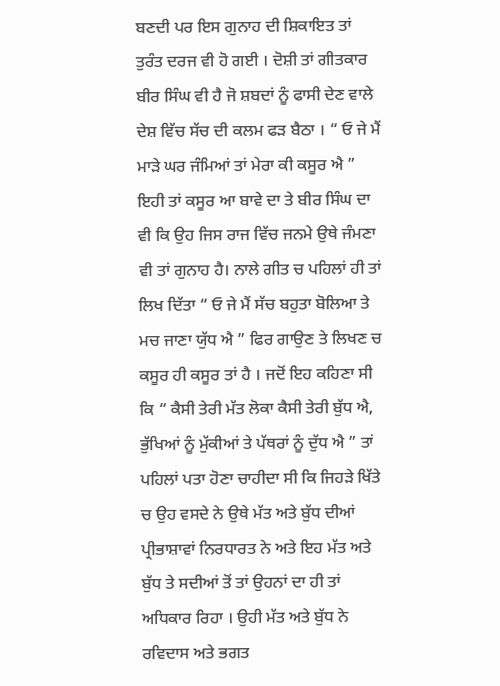ਬਣਦੀ ਪਰ ਇਸ ਗੁਨਾਹ ਦੀ ਸ਼ਿਕਾਇਤ ਤਾਂ ਤੁਰੰਤ ਦਰਜ ਵੀ ਹੋ ਗਈ । ਦੋਸ਼ੀ ਤਾਂ ਗੀਤਕਾਰ ਬੀਰ ਸਿੰਘ ਵੀ ਹੈ ਜੋ ਸ਼ਬਦਾਂ ਨੂੰ ਫਾਸੀ ਦੇਣ ਵਾਲੇ ਦੇਸ਼ ਵਿੱਚ ਸੱਚ ਦੀ ਕਲਮ ਫੜ ਬੈਠਾ । “ ਓ ਜੇ ਮੈਂ ਮਾੜੇ ਘਰ ਜੰਮਿਆਂ ਤਾਂ ਮੇਰਾ ਕੀ ਕਸੂਰ ਐ ” ਇਹੀ ਤਾਂ ਕਸੂਰ ਆ ਬਾਵੇ ਦਾ ਤੇ ਬੀਰ ਸਿੰਘ ਦਾ ਵੀ ਕਿ ਉਹ ਜਿਸ ਰਾਜ ਵਿੱਚ ਜਨਮੇ ਉਥੇ ਜੰਮਣਾ ਵੀ ਤਾਂ ਗੁਨਾਹ ਹੈ। ਨਾਲੇ ਗੀਤ ਚ ਪਹਿਲਾਂ ਹੀ ਤਾਂ ਲਿਖ ਦਿੱਤਾ “ ਓ ਜੇ ਮੈਂ ਸੱਚ ਬਹੁਤਾ ਬੋਲਿਆ ਤੇ ਮਚ ਜਾਣਾ ਯੁੱਧ ਐ ” ਫਿਰ ਗਾਉਣ ਤੇ ਲਿਖਣ ਚ ਕਸੂਰ ਹੀ ਕਸੂਰ ਤਾਂ ਹੈ । ਜਦੋਂ ਇਹ ਕਹਿਣਾ ਸੀ ਕਿ “ ਕੈਸੀ ਤੇਰੀ ਮੱਤ ਲੋਕਾ ਕੈਸੀ ਤੇਰੀ ਬੁੱਧ ਐ, ਭੁੱਖਿਆਂ ਨੂੰ ਮੁੱਕੀਆਂ ਤੇ ਪੱਥਰਾਂ ਨੂੰ ਦੁੱਧ ਐ ” ਤਾਂ ਪਹਿਲਾਂ ਪਤਾ ਹੋਣਾ ਚਾਹੀਦਾ ਸੀ ਕਿ ਜਿਹੜੇ ਖਿੱਤੇ ਚ ਉਹ ਵਸਦੇ ਨੇ ਉਥੇ ਮੱਤ ਅਤੇ ਬੁੱਧ ਦੀਆਂ ਪ੍ਰੀਭਾਸ਼ਾਵਾਂ ਨਿਰਧਾਰਤ ਨੇ ਅਤੇ ਇਹ ਮੱਤ ਅਤੇ ਬੁੱਧ ਤੇ ਸਦੀਆਂ ਤੋਂ ਤਾਂ ਉਹਨਾਂ ਦਾ ਹੀ ਤਾਂ ਅਧਿਕਾਰ ਰਿਹਾ । ਉਹੀ ਮੱਤ ਅਤੇ ਬੁੱਧ ਨੇ ਰਵਿਦਾਸ ਅਤੇ ਭਗਤ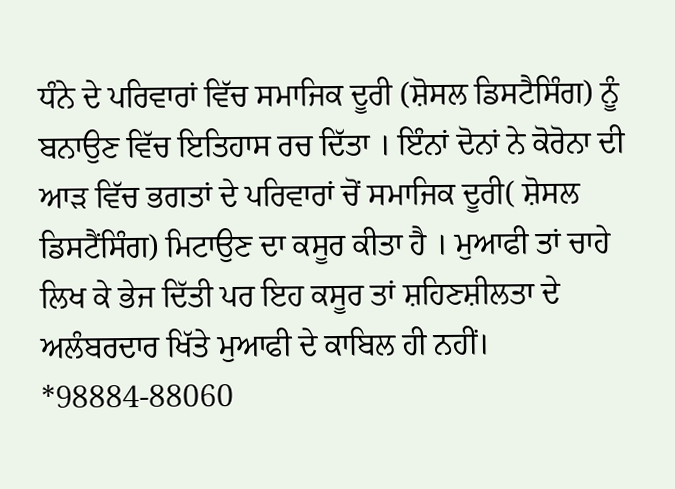ਧੰਨੇ ਦੇ ਪਰਿਵਾਰਾਂ ਵਿੱਚ ਸਮਾਜਿਕ ਦੂਰੀ (ਸ਼ੋਸਲ ਡਿਸਟੈਸਿੰਗ) ਨੂੰ ਬਨਾਉਣ ਵਿੱਚ ਇਤਿਹਾਸ ਰਚ ਦਿੱਤਾ । ਇੰਨਾਂ ਦੋਨਾਂ ਨੇ ਕੋਰੋਨਾ ਦੀ ਆੜ ਵਿੱਚ ਭਗਤਾਂ ਦੇ ਪਰਿਵਾਰਾਂ ਚੋਂ ਸਮਾਜਿਕ ਦੂਰੀ( ਸ਼ੋਸਲ ਡਿਸਟੈਂਸਿੰਗ) ਮਿਟਾਉਣ ਦਾ ਕਸੂਰ ਕੀਤਾ ਹੈ । ਮੁਆਫੀ ਤਾਂ ਚਾਹੇ ਲਿਖ ਕੇ ਭੇਜ ਦਿੱਤੀ ਪਰ ਇਹ ਕਸੂਰ ਤਾਂ ਸ਼ਹਿਣਸ਼ੀਲਤਾ ਦੇ ਅਲੰਬਰਦਾਰ ਖਿੱਤੇ ਮੁਆਫੀ ਦੇ ਕਾਬਿਲ ਹੀ ਨਹੀਂ।
*98884-88060